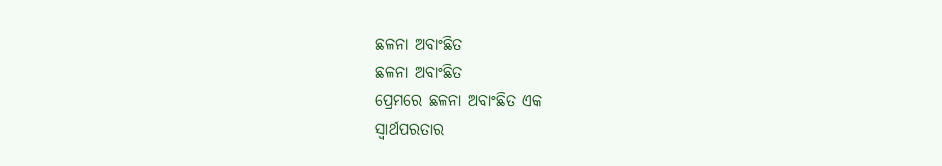ଛଳନା ଅବାଂଛିତ
ଛଳନା ଅବାଂଛିତ
ପ୍ରେମରେ ଛଳନା ଅବାଂଛିତ ଏକ
ସ୍ଵାର୍ଥପରତାର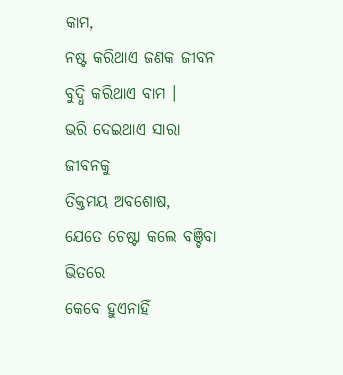କାମ,
ନଷ୍ଟ କରିଥାଏ ଜଣକ ଜୀବନ
ବୁଦ୍ଧି କରିଥାଏ ବାମ ।
ଭରି ଦେଇଥାଏ ସାରା ଜୀବନକୁ
ତିକ୍ତମୟ ଅବଶୋଷ,
ଯେତେ ଚେଷ୍ଟା କଲେ ବଞ୍ଚିବା ଭିତରେ
କେବେ ହୁଏନାହିଁ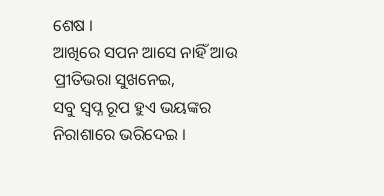ଶେଷ ।
ଆଖିରେ ସପନ ଆସେ ନାହିଁ ଆଉ
ପ୍ରୀତିଭରା ସୁଖନେଇ,
ସବୁ ସ୍ବପ୍ନ ରୂପ ହୁଏ ଭୟଙ୍କର
ନିରାଶାରେ ଭରିଦେଇ ।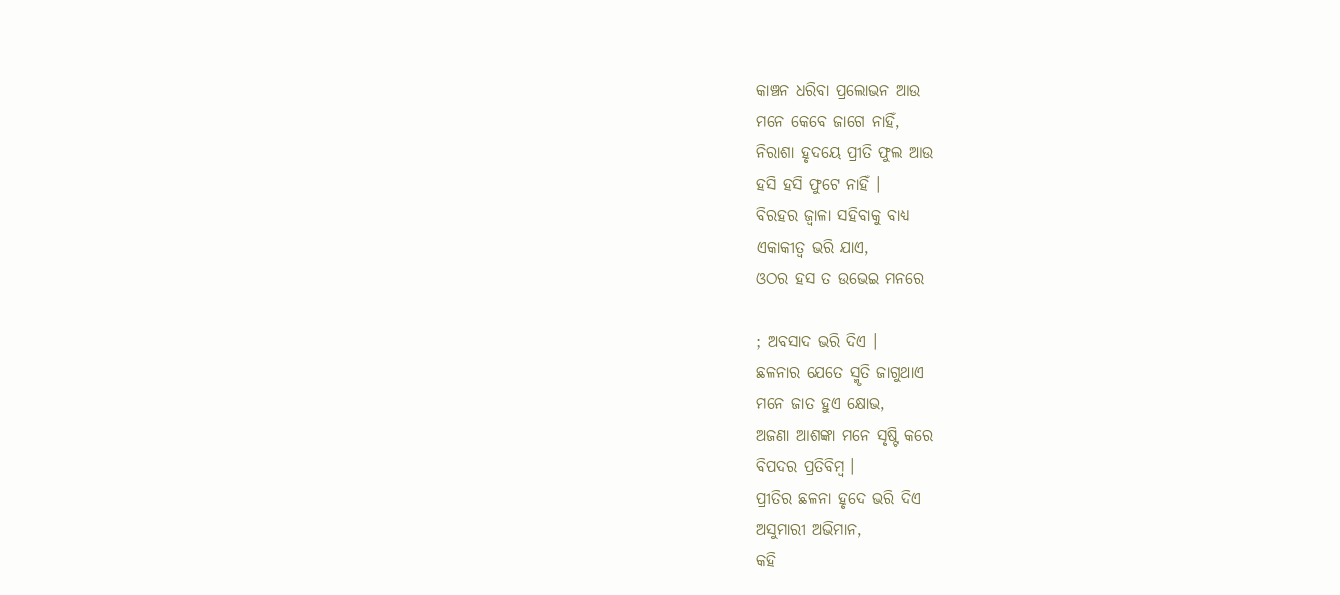କାଞ୍ଚନ ଧରିବା ପ୍ରଲୋଭନ ଆଉ
ମନେ କେବେ ଜାଗେ ନାହିଁ,
ନିରାଶା ହୃଦୟେ ପ୍ରୀତି ଫୁଲ ଆଉ
ହସି ହସି ଫୁଟେ ନାହିଁ ।
ବିରହର ଜ୍ୱାଳା ସହିବାକୁ ବାଧ୍ୟ
ଏକାକୀତ୍ୱ ଭରି ଯାଏ,
ଓଠର ହସ ତ ଉଭେଇ ମନରେ

; ଅବସାଦ ଭରି ଦିଏ ।
ଛଳନାର ଯେତେ ସ୍ମୃତି ଜାଗୁଥାଏ
ମନେ ଜାତ ହୁଏ କ୍ଷୋଭ,
ଅଜଣା ଆଶଙ୍କା ମନେ ସୃଷ୍ଟି କରେ
ବିପଦର ପ୍ରତିବିମ୍ବ ।
ପ୍ରୀତିର ଛଳନା ହୃଦେ ଭରି ଦିଏ
ଅସୁମାରୀ ଅଭିମାନ,
କହି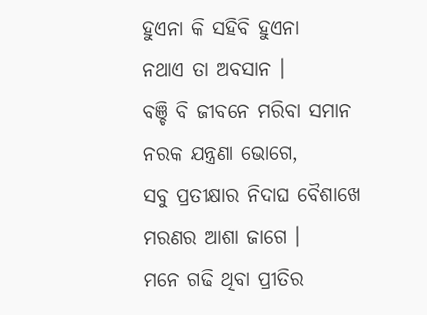ହୁଏନା କି ସହିବି ହୁଏନା
ନଥାଏ ତା ଅବସାନ ।
ବଞ୍ଚି ବି ଜୀବନେ ମରିବା ସମାନ
ନରକ ଯନ୍ତ୍ରଣା ଭୋଗେ,
ସବୁ ପ୍ରତୀକ୍ଷାର ନିଦାଘ ବୈଶାଖେ
ମରଣର ଆଶା ଜାଗେ ।
ମନେ ଗଢି ଥିବା ପ୍ରୀତିର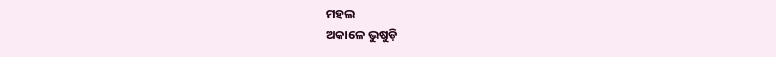ମହଲ
ଅକାଳେ ଭୁଷୁଡ଼ି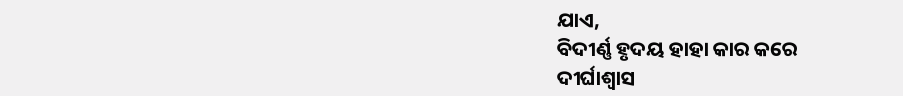ଯାଏ,
ବିଦୀର୍ଣ୍ଣ ହୃଦୟ ହାହା କାର କରେ
ଦୀର୍ଘାଶ୍ୱାସ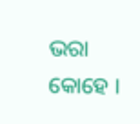ଭରା କୋହେ ।